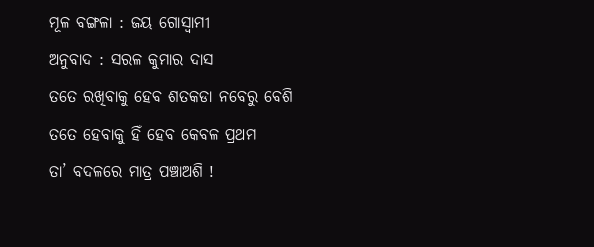ମୂଳ ବଙ୍ଗଳା : ଜୟ ଗୋସ୍ୱାମୀ
ଅନୁବାଦ : ସରଳ କୁମାର ଦାସ
ତତେ ରଖିବାକୁ ହେବ ଶତକଡା ନବେରୁ ବେଶି
ତତେ ହେବାକୁ ହିଁ ହେବ କେବଳ ପ୍ରଥମ
ତା’ ବଦଳରେ ମାତ୍ର ପଞ୍ଚାଅଶି !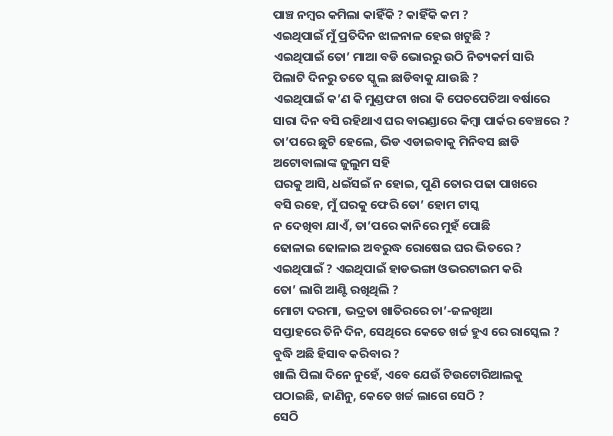ପାଞ୍ଚ ନମ୍ୱର କମିଲା କାହିଁକି ? କାହିଁକି କମ ?
ଏଇଥିପାଇଁ ମୁଁ ପ୍ରତିଦିନ ଝାଳନାଳ ହେଇ ଖଟୁଛି ?
ଏଇଥିପାଇଁ ତୋ’ ମାଆ ବଡି ଭୋରରୁ ଉଠି ନିତ୍ୟକର୍ମ ସାରି
ପିଲାଟି ଦିନରୁ ତତେ ସ୍କୁଲ ଛାଡିବାକୁ ଯାଉଛି ?
ଏଇଥିପାଇଁ କ’ଣ କି ମୁଣ୍ଡଫଟା ଖରା କି ପେଚପେଚିଆ ବର୍ଷାରେ
ସାରା ଦିନ ବସି ରହିଥାଏ ଘର ବାରଣ୍ଡାରେ କିମ୍ୱା ପାର୍କର ବେଞ୍ଚରେ ?
ତା’ପରେ ଛୁଟି ହେଲେ, ଭିଡ ଏଡାଇବାକୁ ମିନିବସ ଛାଡି
ଅଟୋବାଲାଙ୍କ ଜୁଲୁମ ସହି
ଘରକୁ ଆସି, ଧଇଁସଇଁ ନ ହୋଇ, ପୁଣି ତୋର ପଢା ପାଖରେ
ବସି ରହେ, ମୁଁ ଘରକୁ ଫେରି ତୋ’ ହୋମ ଟାସ୍କ
ନ ଦେଖିବା ଯାଏଁ, ତା’ପରେ କାନିରେ ମୁହଁ ପୋଛି
ଢୋଳାଇ ଢୋଳାଇ ଅବରୁଦ୍ଧ ରୋଷେଇ ଘର ଭିତରେ ?
ଏଇଥିପାଇଁ ? ଏଇଥିପାଇଁ ହାଡଭଙ୍ଗା ଓଭରଟାଇମ କରି
ତୋ’ ଲାଗି ଆଣ୍ଟି ରଖିଥିଲି ?
ମୋଟା ଦରମା, ଭଦ୍ରତା ଖାତିରରେ ଚା’-ଜଳଖିଆ
ସପ୍ତାହରେ ତିନି ଦିନ, ସେଥିରେ କେତେ ଖର୍ଚ୍ଚ ହୁଏ ରେ ରାସ୍କେଲ ?
ବୁଦ୍ଧି ଅଛି ହିସାବ କରିବାର ?
ଖାଲି ପିଲା ଦିନେ ନୁହେଁ, ଏବେ ଯେଉଁ ଟିଉଟୋରିଆଲକୁ
ପଠାଇଛି, ଜାଣିନୁ, କେତେ ଖର୍ଚ୍ଚ ଲାଗେ ସେଠି ?
ସେଠି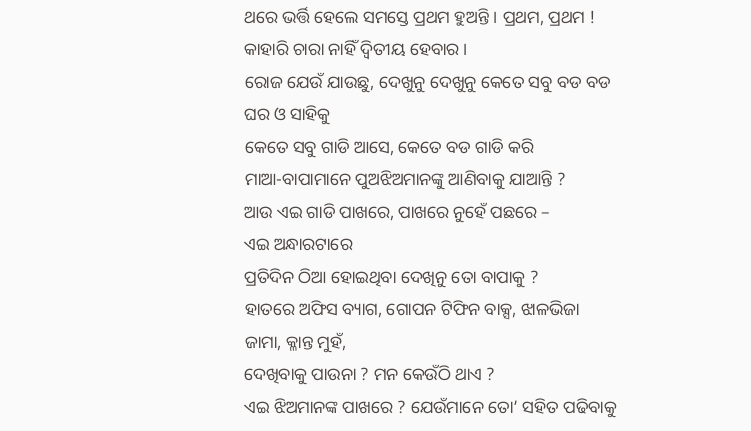ଥରେ ଭର୍ତ୍ତି ହେଲେ ସମସ୍ତେ ପ୍ରଥମ ହୁଅନ୍ତି । ପ୍ରଥମ, ପ୍ରଥମ !
କାହାରି ଚାରା ନାହିଁ ଦ୍ୱିତୀୟ ହେବାର ।
ରୋଜ ଯେଉଁ ଯାଉଛୁ, ଦେଖୁନୁ ଦେଖୁନୁ କେତେ ସବୁ ବଡ ବଡ
ଘର ଓ ସାହିକୁ
କେତେ ସବୁ ଗାଡି ଆସେ, କେତେ ବଡ ଗାଡି କରି
ମାଆ-ବାପାମାନେ ପୁଅଝିଅମାନଙ୍କୁ ଆଣିବାକୁ ଯାଆନ୍ତି ?
ଆଉ ଏଇ ଗାଡି ପାଖରେ, ପାଖରେ ନୁହେଁ ପଛରେ –
ଏଇ ଅନ୍ଧାରଟାରେ
ପ୍ରତିଦିନ ଠିଆ ହୋଇଥିବା ଦେଖିନୁ ତୋ ବାପାକୁ ?
ହାତରେ ଅଫିସ ବ୍ୟାଗ, ଗୋପନ ଟିଫିନ ବାକ୍ସ, ଝାଳଭିଜା ଜାମା, କ୍ଳାନ୍ତ ମୁହଁ,
ଦେଖିବାକୁ ପାଉନା ? ମନ କେଉଁଠି ଥାଏ ?
ଏଇ ଝିଅମାନଙ୍କ ପାଖରେ ? ଯେଉଁମାନେ ତୋ’ ସହିତ ପଢିବାକୁ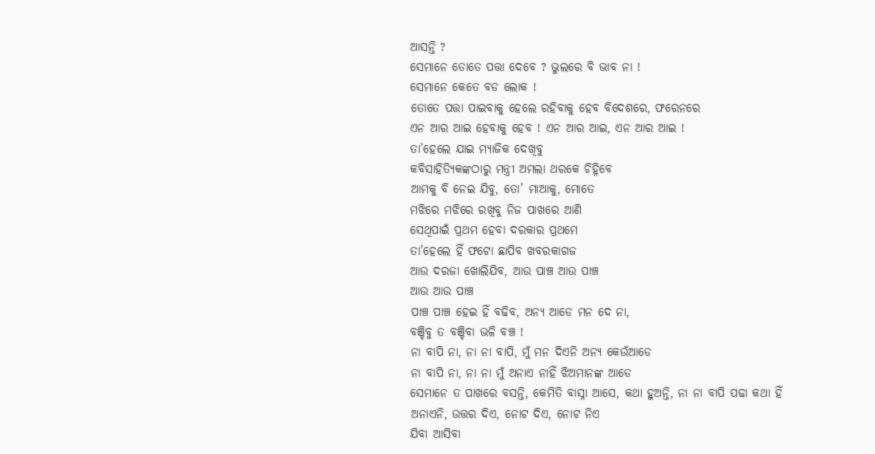ଆସନ୍ତି ?
ସେମାନେ ତୋତେ ପତ୍ତା ଦେବେ ? ଭୁଲରେ ବି ଭାବ ନା !
ସେମାନେ କେତେ ବଡ ଲୋକ !
ତୋତେ ପତ୍ତା ପାଇବାକୁ ହେଲେ ରହିବାକୁ ହେବ ବିଦେଶରେ, ଫରେନରେ
ଏନ ଆର ଆଇ ହେବାକୁ ହେବ ! ଏନ ଆର ଆଇ, ଏନ ଆର ଆଇ !
ତା’ହେଲେ ଯାଇ ମ୍ୟାଜିକ ଦେଖିବୁ
କବିସାହିତ୍ୟିକଙ୍କଠାରୁ ମନ୍ତ୍ରୀ ଅମଲା ଥରକେ ଚିହ୍ନିବେ
ଆମକୁ ବି ନେଇ ଯିବୁ, ତୋ’ ମାଆକୁ, ମୋତେ
ମଝିରେ ମଝିରେ ରଖିବୁ ନିଜ ପାଖରେ ଆଣି
ସେଥିପାଇଁ ପ୍ରଥମ ହେବା ଦରକାର ପ୍ରଥମେ
ତା’ହେଲେ ହିଁ ଫଟୋ ଛାପିବ ଖବରକାଗଜ
ଆଉ ଦରଜା ଖୋଲିଯିବ, ଆଉ ପାଞ୍ଚ ଆଉ ପାଞ୍ଚ
ଆଉ ଆଉ ପାଞ୍ଚ
ପାଞ୍ଚ ପାଞ୍ଚ ହେଇ ହିଁ ବଢିବ, ଅନ୍ୟ ଆଡେ ମନ ଦେ ନା,
ବଞ୍ଚିବୁ ତ ବଞ୍ଚିବା ଭଳି ବଞ୍ଚ !
ନା ବାପି ନା, ନା ନା ବାପି, ମୁଁ ମନ ଦିଏନି ଅନ୍ୟ କେଉଁଆଡେ
ନା ବାପି ନା, ନା ନା ମୁଁ ଅନାଏ ନାହିଁ ଝିଅମାନଙ୍କ ଆଡେ
ସେମାନେ ତ ପାଖରେ ବସନ୍ତି, କେମିତି ବାସ୍ନା ଆସେ, କଥା ହୁଅନ୍ତି, ନା ନା ବାପି ପଢା କଥା ହିଁ
ଅନାଏନି, ଉତ୍ତର ଦିଏ, ନୋଟ ଦିଏ, ନୋଟ ନିଏ
ଯିବା ଆସିବା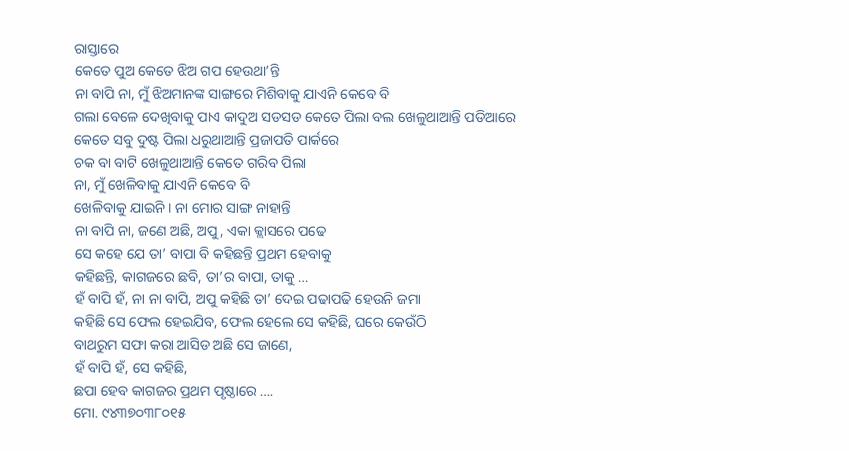ରାସ୍ତାରେ
କେତେ ପୁଅ କେତେ ଝିଅ ଗପ ହେଉଥା’ନ୍ତି
ନା ବାପି ନା, ମୁଁ ଝିଅମାନଙ୍କ ସାଙ୍ଗରେ ମିଶିବାକୁ ଯାଏନି କେବେ ବି
ଗଲା ବେଳେ ଦେଖିବାକୁ ପାଏ କାଦୁଅ ସଡସଡ କେତେ ପିଲା ବଲ ଖେଳୁଥାଆନ୍ତି ପଡିଆରେ
କେତେ ସବୁ ଦୁଷ୍ଟ ପିଲା ଧରୁଥାଆନ୍ତି ପ୍ରଜାପତି ପାର୍କରେ
ଚକ ବା ବାଟି ଖେଳୁଥାଆନ୍ତି କେତେ ଗରିବ ପିଲା
ନା, ମୁଁ ଖେଳିବାକୁ ଯାଏନି କେବେ ବି
ଖେଳିବାକୁ ଯାଇନି । ନା ମୋର ସାଙ୍ଗ ନାହାନ୍ତି
ନା ବାପି ନା, ଜଣେ ଅଛି, ଅପୁ, ଏକା କ୍ଲାସରେ ପଢେ
ସେ କହେ ଯେ ତା’ ବାପା ବି କହିଛନ୍ତି ପ୍ରଥମ ହେବାକୁ
କହିଛନ୍ତି, କାଗଜରେ ଛବି, ତା’ର ବାପା, ତାକୁ …
ହଁ ବାପି ହଁ, ନା ନା ବାପି, ଅପୁ କହିଛି ତା’ ଦେଇ ପଢାପଢି ହେଉନି ଜମା
କହିଛି ସେ ଫେଲ ହେଇଯିବ, ଫେଲ ହେଲେ ସେ କହିଛି, ଘରେ କେଉଁଠି
ବାଥରୁମ ସଫା କରା ଆସିଡ ଅଛି ସେ ଜାଣେ,
ହଁ ବାପି ହଁ, ସେ କହିଛି,
ଛପା ହେବ କାଗଜର ପ୍ରଥମ ପୃଷ୍ଠାରେ ….
ମୋ. ୯୪୩୭୦୩୮୦୧୫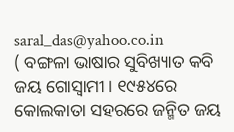saral_das@yahoo.co.in
( ବଙ୍ଗଳା ଭାଷାର ସୁବିଖ୍ୟାତ କବି ଜୟ ଗୋସ୍ୱାମୀ । ୧୯୫୪ରେ କୋଲକାତା ସହରରେ ଜନ୍ମିତ ଜୟ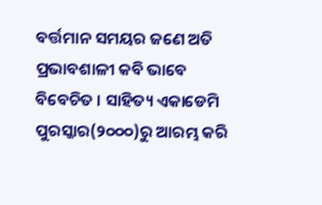ବର୍ତ୍ତମାନ ସମୟର ଜଣେ ଅତି ପ୍ରଭାବଶାଳୀ କବି ଭାବେ ବିବେଚିତ । ସାହିତ୍ୟ ଏକାଡେମି ପୁରସ୍କାର(୨୦୦୦)ରୁ ଆରମ୍ଭ କରି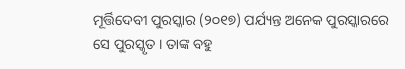ମୂର୍ତ୍ତିଦେବୀ ପୁରସ୍କାର (୨୦୧୭) ପର୍ଯ୍ୟନ୍ତ ଅନେକ ପୁରସ୍କାରରେ ସେ ପୁରସ୍କୃତ । ତାଙ୍କ ବହୁ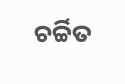ଚର୍ଚ୍ଚିତ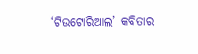‘ଟିଉଟୋରିଆଲ’ କବିତାର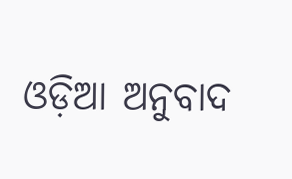ଓଡ଼ିଆ ଅନୁବାଦ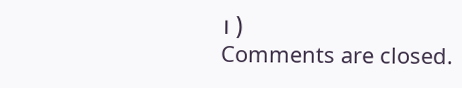। )
Comments are closed.